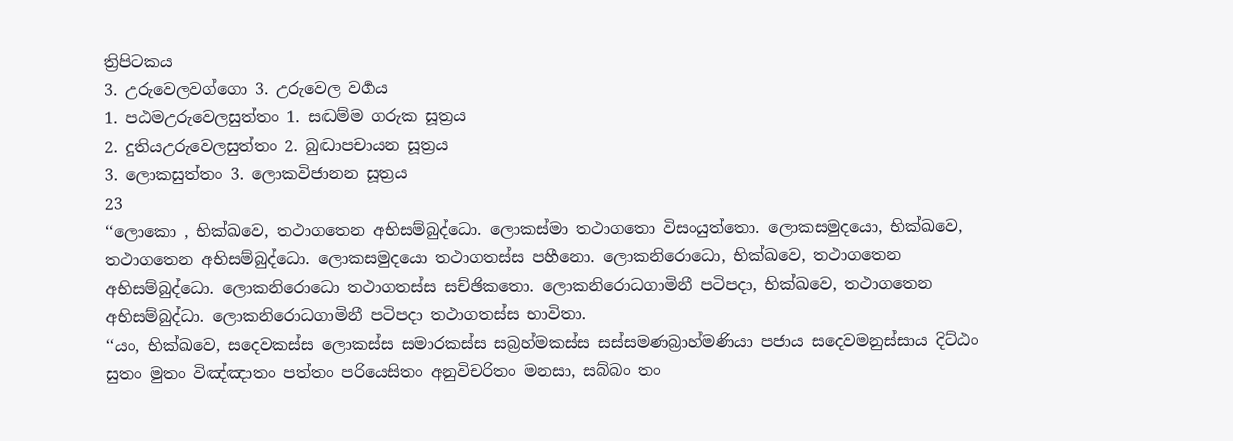ත්‍රිපිටකය
3. උරුවෙලවග්ගො 3. උරුවෙල වර්‍ගය
1. පඨමඋරුවෙලසුත්තං 1. සද්‍ධම්ම ගරුක සූත්‍රය
2. දුතියඋරුවෙලසුත්තං 2. බුද්‍ධාපචායන සූත්‍රය
3. ලොකසුත්තං 3. ලොකවිජානන සූත්‍රය
23
‘‘ලොකො , භික්ඛවෙ, තථාගතෙන අභිසම්බුද්ධො. ලොකස්මා තථාගතො විසංයුත්තො. ලොකසමුදයො, භික්ඛවෙ, තථාගතෙන අභිසම්බුද්ධො. ලොකසමුදයො තථාගතස්ස පහීනො. ලොකනිරොධො, භික්ඛවෙ, තථාගතෙන අභිසම්බුද්ධො. ලොකනිරොධො තථාගතස්ස සච්ඡිකතො. ලොකනිරොධගාමිනී පටිපදා, භික්ඛවෙ, තථාගතෙන අභිසම්බුද්ධා. ලොකනිරොධගාමිනී පටිපදා තථාගතස්ස භාවිතා.
‘‘යං, භික්ඛවෙ, සදෙවකස්ස ලොකස්ස සමාරකස්ස සබ්‍රහ්මකස්ස සස්සමණබ්‍රාහ්මණියා පජාය සදෙවමනුස්සාය දිට්ඨං සුතං මුතං විඤ්ඤාතං පත්තං පරියෙසිතං අනුවිචරිතං මනසා, සබ්බං තං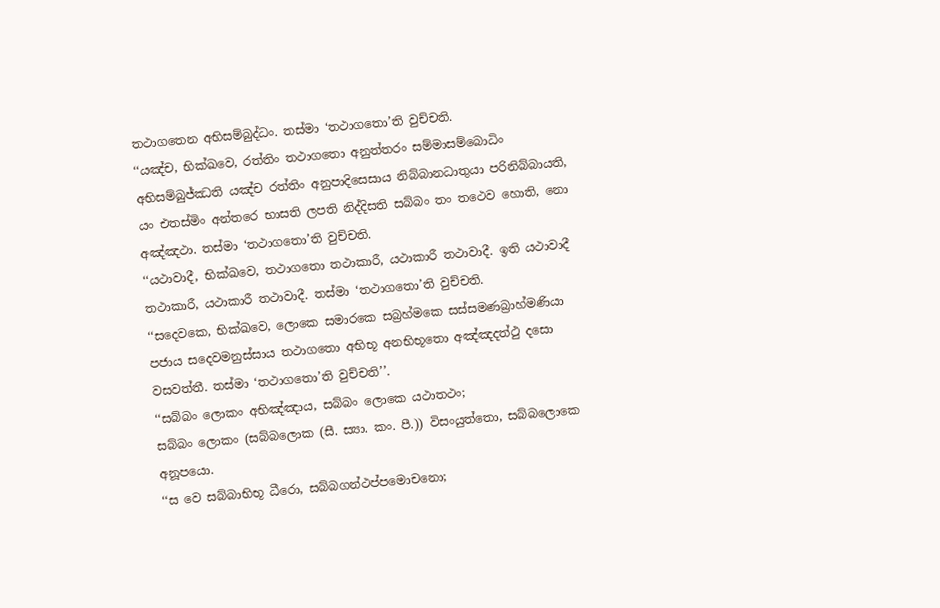තථාගතෙන අභිසම්බුද්ධං. තස්මා ‘තථාගතො’ති වුච්චති.
‘‘යඤ්ච, භික්ඛවෙ, රත්තිං තථාගතො අනුත්තරං සම්මාසම්බොධිං අභිසම්බුජ්ඣති යඤ්ච රත්තිං අනුපාදිසෙසාය නිබ්බානධාතුයා පරිනිබ්බායති, යං එතස්මිං අන්තරෙ භාසති ලපති නිද්දිසති සබ්බං තං තථෙව හොති, නො අඤ්ඤථා. තස්මා ‘තථාගතො’ති වුච්චති.
‘‘යථාවාදී, භික්ඛවෙ, තථාගතො තථාකාරී, යථාකාරී තථාවාදී. ඉති යථාවාදී තථාකාරී, යථාකාරී තථාවාදී. තස්මා ‘තථාගතො’ති වුච්චති.
‘‘සදෙවකෙ, භික්ඛවෙ, ලොකෙ සමාරකෙ සබ්‍රහ්මකෙ සස්සමණබ්‍රාහ්මණියා පජාය සදෙවමනුස්සාය තථාගතො අභිභූ අනභිභූතො අඤ්ඤදත්ථු දසො වසවත්තී. තස්මා ‘තථාගතො’ති වුච්චති’’.
‘‘සබ්බං ලොකං අභිඤ්ඤාය, සබ්බං ලොකෙ යථාතථං;
සබ්බං ලොකං (සබ්බලොක (සී. ස්‍යා. කං. පී.)) විසංයුත්තො, සබ්බලොකෙ අනූපයො.
‘‘ස වෙ සබ්බාභිභූ ධීරො, සබ්බගන්ථප්පමොචනො;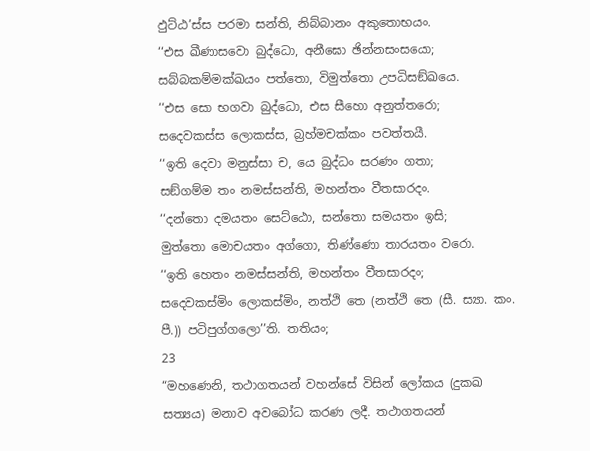ඵුට්ඨ’ස්ස පරමා සන්ති, නිබ්බානං අකුතොභයං.
‘‘එස ඛීණාසවො බුද්ධො, අනීඝො ඡින්නසංසයො;
සබ්බකම්මක්ඛයං පත්තො, විමුත්තො උපධිසඞ්ඛයෙ.
‘‘එස සො භගවා බුද්ධො, එස සීහො අනුත්තරො;
සදෙවකස්ස ලොකස්ස, බ්‍රහ්මචක්කං පවත්තයී.
‘‘ඉති දෙවා මනුස්සා ච, යෙ බුද්ධං සරණං ගතා;
සඞ්ගම්ම තං නමස්සන්ති, මහන්තං වීතසාරදං.
‘‘දන්තො දමයතං සෙට්ඨො, සන්තො සමයතං ඉසි;
මුත්තො මොචයතං අග්ගො, තිණ්ණො තාරයතං වරො.
‘‘ඉති හෙතං නමස්සන්ති, මහන්තං වීතසාරදං;
සදෙවකස්මිං ලොකස්මිං, නත්ථි තෙ (නත්ථි තෙ (සී. ස්‍යා. කං. පී.)) පටිපුග්ගලො’’ති. තතියං;
23
“මහණෙනි, තථාගතයන් වහන්සේ විසින් ලෝකය (දුකඛ සත්‍යය) මනාව අවබෝධ කරණ ලදී. තථාගතයන්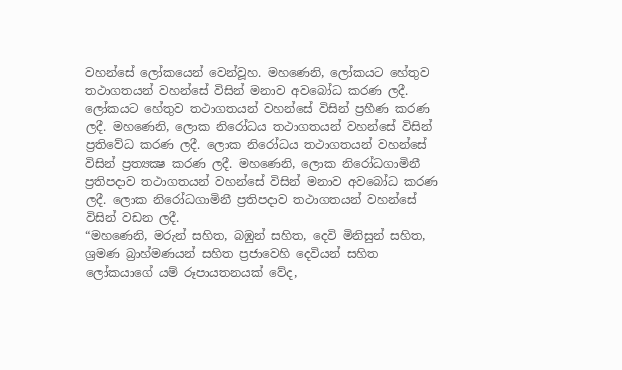වහන්සේ ලෝකයෙන් වෙන්වූහ. මහණෙනි, ලෝකයට හේතුව තථාගතයන් වහන්සේ විසින් මනාව අවබෝධ කරණ ලදී. ලෝකයට හේතුව තථාගතයන් වහන්සේ විසින් ප්‍රහීණ කරණ ලදී. මහණෙනි, ලොක නිරෝධය තථාගතයන් වහන්සේ විසින් ප්‍රතිවේධ කරණ ලදී. ලොක නිරෝධය තථාගතයන් වහන්සේ විසින් ප්‍රත්‍යක්‍ෂ කරණ ලදී. මහණෙනි, ලොක නිරෝධගාමිනී ප්‍රතිපදාව තථාගතයන් වහන්සේ විසින් මනාව අවබෝධ කරණ ලදී. ලොක නිරෝධගාමිනී ප්‍රතිපදාව තථාගතයන් වහන්සේ විසින් වඩන ලදී.
“මහණෙනි, මරුන් සහිත, බඹුන් සහිත, දෙවි මිනිසුන් සහිත, ශ්‍රමණ බ්‍රාහ්මණයන් සහිත ප්‍රජාවෙහි දෙවියන් සහිත ලෝකයාගේ යම් රූපායතනයක් වේද,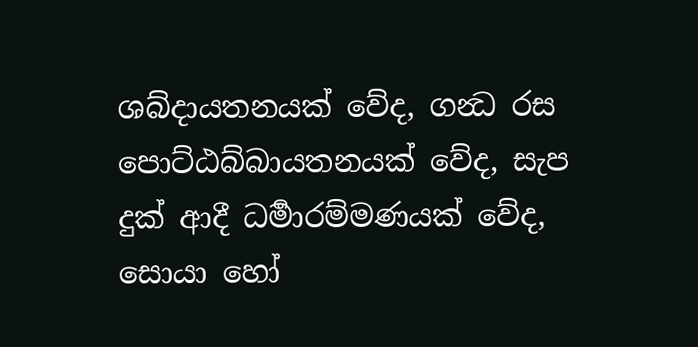ශබ්දායතනයක් වේද, ගන්‍ධ රස පොට්ඨබ්බායතනයක් වේද, සැප දුක් ආදී ධර්‍මාරම්මණයක් වේද, සොයා හෝ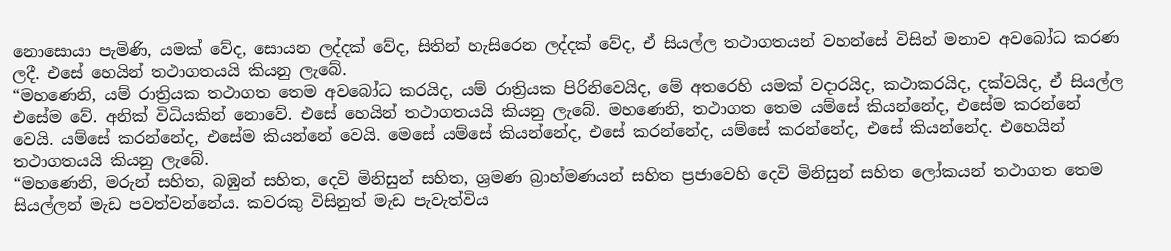නොසොයා පැමිණි, යමක් වේද, සොයන ලද්දක් වේද, සිතින් හැසිරෙන ලද්දක් වේද, ඒ සියල්ල තථාගතයන් වහන්සේ විසින් මනාව අවබෝධ කරණ ලදී. එසේ හෙයින් තථාගතයයි කියනු ලැබේ.
“මහණෙනි, යම් රාත්‍රියක තථාගත තෙම අවබෝධ කරයිද, යම් රාත්‍රියක පිරිනිවෙයිද, මේ අතරෙහි යමක් වදාරයිද, කථාකරයිද, දක්වයිද, ඒ සියල්ල එසේම වේ. අනික් විධියකින් නොවේ. එසේ හෙයින් තථාගතයයි කියනු ලැබේ. මහණෙනි, තථාගත තෙම යම්සේ කියන්නේද, එසේම කරන්නේ වෙයි. යම්සේ කරන්නේද, එසේම කියන්නේ වෙයි. මෙසේ යම්සේ කියන්නේද, එසේ කරන්නේද, යම්සේ කරන්නේද, එසේ කියන්නේද. එහෙයින් තථාගතයයි කියනු ලැබේ.
“මහණෙනි, මරුන් සහිත, බඹුන් සහිත, දෙවි මිනිසුන් සහිත, ශ්‍රමණ බ්‍රාහ්මණයන් සහිත ප්‍රජාවෙහි දෙවි මිනිසුන් සහිත ලෝකයන් තථාගත තෙම සියල්ලන් මැඩ පවත්වන්නේය. කවරකු විසිනුත් මැඩ පැවැත්විය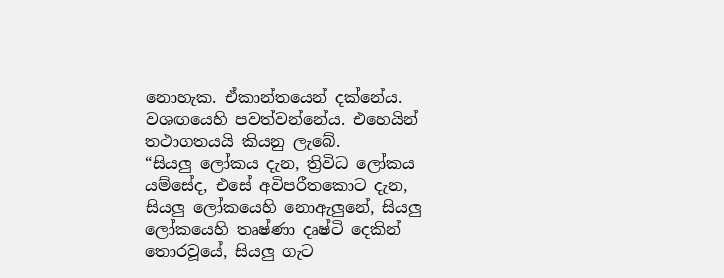නොහැක. ඒකාන්තයෙන් දක්නේය. වශඟයෙහි පවත්වන්නේය. එහෙයින් තථාගතයයි කියනු ලැබේ.
“සියලු ලෝකය දැන, ත්‍රිවිධ ලෝකය යම්සේද, එසේ අවිපරීතකොට දැන, සියලු ලෝකයෙහි නොඇලුනේ, සියලු ලෝකයෙහි තෘෂ්ණා දෘෂ්ටි දෙකින් තොරවූයේ, සියලු ගැට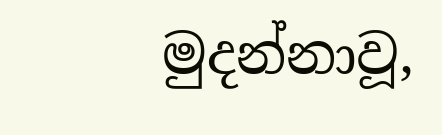මුදන්නාවූ,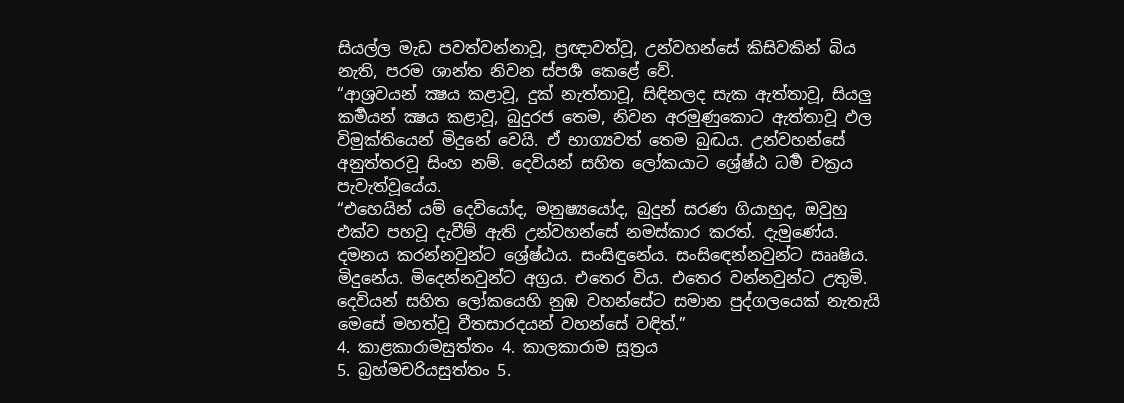සියල්ල මැඩ පවත්වන්නාවූ, ප්‍රඥාවත්වූ, උන්වහන්සේ කිසිවකින් බිය නැති, පරම ශාන්ත නිවන ස්පර්‍ශ කෙළේ වේ.
“ආශ්‍රවයන් ක්‍ෂය කළාවූ, දුක් නැත්තාවූ, සිඳිනලද සැක ඇත්තාවූ, සියලු කර්‍මයන් ක්‍ෂය කළාවූ, බුදුරජ තෙම, නිවන අරමුණුකොට ඇත්තාවූ ඵල විමුක්තියෙන් මිදුනේ වෙයි. ඒ භාග්‍යවත් තෙම බුද්‍ධය. උන්වහන්සේ අනුත්තරවූ සිංහ නම්. දෙවියන් සහිත ලෝකයාට ශ්‍රේෂ්ඨ ධර්‍ම චක්‍රය පැවැත්වූයේය.
“එහෙයින් යම් දෙවියෝද, මනුෂ්‍යයෝද, බුදුන් සරණ ගියාහුද, ඔවුහු එක්ව පහවූ දැවීම් ඇති උන්වහන්සේ නමස්කාර කරත්. දැමුණේය. දමනය කරන්නවුන්ට ශ්‍රේෂ්ඨය. සංසිඳුනේය. සංසිඳෙන්නවුන්ට ඎෂිය. මිදුනේය. මිදෙන්නවුන්ට අග්‍රය. එතෙර විය. එතෙර වන්නවුන්ට උතුමි. දෙවියන් සහිත ලෝකයෙහි නුඹ වහන්සේට සමාන පුද්ගලයෙක් නැතැයි මෙසේ මහත්වූ වීතසාරදයන් වහන්සේ වඳිත්.”
4. කාළකාරාමසුත්තං 4. කාලකාරාම සූත්‍රය
5. බ්‍රහ්මචරියසුත්තං 5.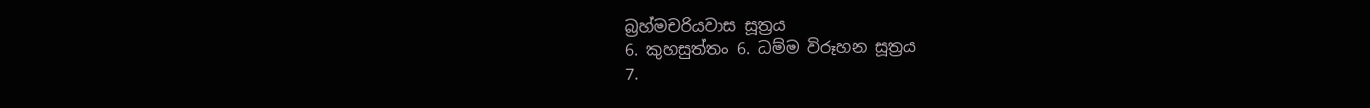බ්‍රහ්මචරියවාස සූත්‍රය
6. කුහසුත්තං 6. ධම්ම විරූහන සූත්‍රය
7.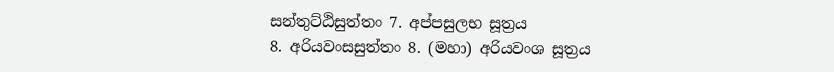සන්තුට්ඨිසුත්තං 7. අප්පසුලභ සූත්‍රය
8. අරියවංසසුත්තං 8. (මහා) අරියවංශ සූත්‍රය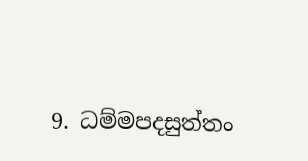9. ධම්මපදසුත්තං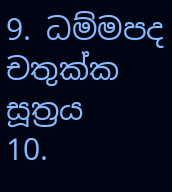9. ධම්මපද චතුක්ක සූත්‍රය
10.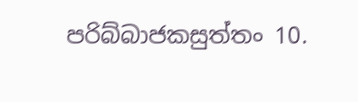පරිබ්බාජකසුත්තං 10.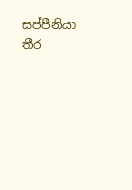සප්පීනියා තීර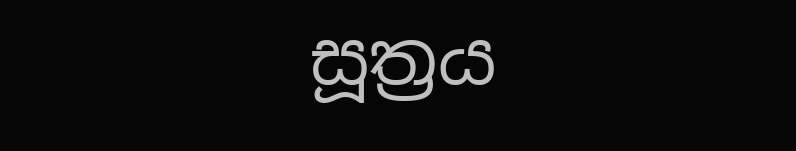සූත්‍රය